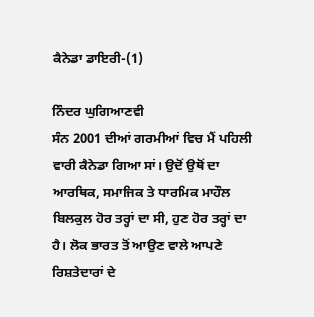ਕੈਨੇਡਾ ਡਾਇਰੀ-(1)

ਨਿੰਦਰ ਘੁਗਿਆਣਵੀ
ਸੰਨ 2001 ਦੀਆਂ ਗਰਮੀਆਂ ਵਿਚ ਮੈਂ ਪਹਿਲੀ ਵਾਰੀ ਕੈਨੇਡਾ ਗਿਆ ਸਾਂ। ਉਦੋਂ ਉਥੋਂ ਦਾ ਆਰਥਿਕ, ਸਮਾਜਿਕ ਤੇ ਧਾਰਮਿਕ ਮਾਹੌਲ ਬਿਲਕੁਲ ਹੋਰ ਤਰ੍ਹਾਂ ਦਾ ਸੀ, ਹੁਣ ਹੋਰ ਤਰ੍ਹਾਂ ਦਾ ਹੈ। ਲੋਕ ਭਾਰਤ ਤੋਂ ਆਉਣ ਵਾਲੇ ਆਪਣੇ ਰਿਸ਼ਤੇਦਾਰਾਂ ਦੇ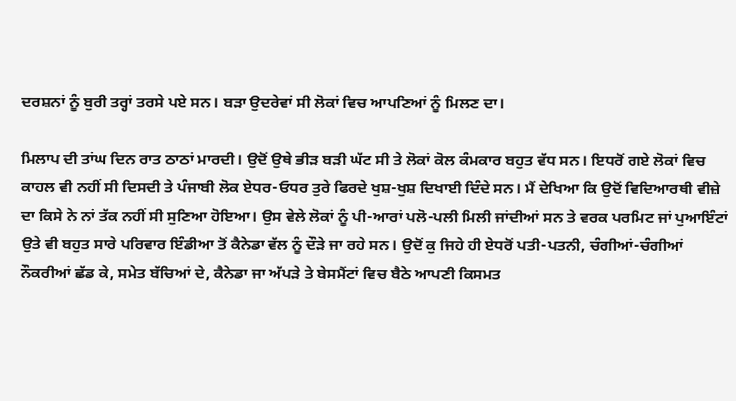ਦਰਸ਼ਨਾਂ ਨੂੰ ਬੁਰੀ ਤਰ੍ਹਾਂ ਤਰਸੇ ਪਏ ਸਨ। ਬੜਾ ਉਦਰੇਵਾਂ ਸੀ ਲੋਕਾਂ ਵਿਚ ਆਪਣਿਆਂ ਨੂੰ ਮਿਲਣ ਦਾ।

ਮਿਲਾਪ ਦੀ ਤਾਂਘ ਦਿਨ ਰਾਤ ਠਾਠਾਂ ਮਾਰਦੀ। ਉਦੋਂ ਉਥੇ ਭੀੜ ਬੜੀ ਘੱਟ ਸੀ ਤੇ ਲੋਕਾਂ ਕੋਲ ਕੰਮਕਾਰ ਬਹੁਤ ਵੱਧ ਸਨ। ਇਧਰੋਂ ਗਏ ਲੋਕਾਂ ਵਿਚ ਕਾਹਲ ਵੀ ਨਹੀਂ ਸੀ ਦਿਸਦੀ ਤੇ ਪੰਜਾਬੀ ਲੋਕ ਏਧਰ-ਓਧਰ ਤੁਰੇ ਫਿਰਦੇ ਖੁਸ਼-ਖੁਸ਼ ਦਿਖਾਈ ਦਿੰਦੇ ਸਨ। ਮੈਂ ਦੇਖਿਆ ਕਿ ਉਦੋਂ ਵਿਦਿਆਰਥੀ ਵੀਜ਼ੇ ਦਾ ਕਿਸੇ ਨੇ ਨਾਂ ਤੱਕ ਨਹੀਂ ਸੀ ਸੁਣਿਆ ਹੋਇਆ। ਉਸ ਵੇਲੇ ਲੋਕਾਂ ਨੂੰ ਪੀ-ਆਰਾਂ ਪਲੋ-ਪਲੀ ਮਿਲੀ ਜਾਂਦੀਆਂ ਸਨ ਤੇ ਵਰਕ ਪਰਮਿਟ ਜਾਂ ਪੁਆਇੰਟਾਂ ਉਤੇ ਵੀ ਬਹੁਤ ਸਾਰੇ ਪਰਿਵਾਰ ਇੰਡੀਆ ਤੋਂ ਕੈਨੇਡਾ ਵੱਲ ਨੂੰ ਦੌੜੇ ਜਾ ਰਹੇ ਸਨ। ਉਦੋਂ ਕੁ ਜਿਹੇ ਹੀ ਏਧਰੋਂ ਪਤੀ-ਪਤਨੀ, ਚੰਗੀਆਂ-ਚੰਗੀਆਂ ਨੌਕਰੀਆਂ ਛੱਡ ਕੇ, ਸਮੇਤ ਬੱਚਿਆਂ ਦੇ, ਕੈਨੇਡਾ ਜਾ ਅੱਪੜੇ ਤੇ ਬੇਸਮੈਂਟਾਂ ਵਿਚ ਬੈਠੇ ਆਪਣੀ ਕਿਸਮਤ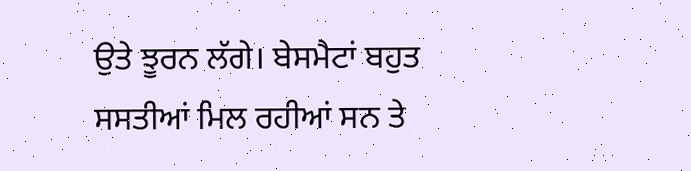ਉਤੇ ਝੂਰਨ ਲੱਗੇ। ਬੇਸਮੈਟਾਂ ਬਹੁਤ ਸਸਤੀਆਂ ਮਿਲ ਰਹੀਆਂ ਸਨ ਤੇ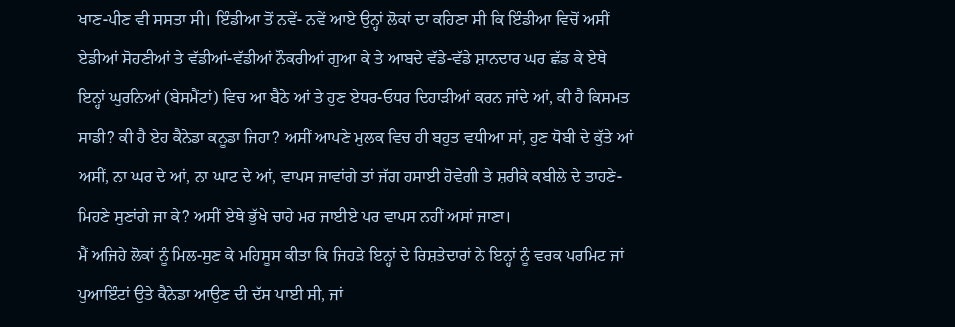ਖਾਣ-ਪੀਣ ਵੀ ਸਸਤਾ ਸੀ। ਇੰਡੀਆ ਤੋਂ ਨਵੇਂ- ਨਵੇਂ ਆਏ ਉਨ੍ਹਾਂ ਲੋਕਾਂ ਦਾ ਕਹਿਣਾ ਸੀ ਕਿ ਇੰਡੀਆ ਵਿਚੋਂ ਅਸੀਂ ਏਡੀਆਂ ਸੋਹਣੀਆਂ ਤੇ ਵੱਡੀਆਂ-ਵੱਡੀਆਂ ਨੌਕਰੀਆਂ ਗੁਆ ਕੇ ਤੇ ਆਬਦੇ ਵੱਡੇ-ਵੱਡੇ ਸ਼ਾਨਦਾਰ ਘਰ ਛੱਡ ਕੇ ਏਥੇ ਇਨ੍ਹਾਂ ਘੁਰਨਿਆਂ (ਬੇਸਮੈਂਟਾਂ) ਵਿਚ ਆ ਬੈਠੇ ਆਂ ਤੇ ਹੁਣ ਏਧਰ-ਓਧਰ ਦਿਹਾੜੀਆਂ ਕਰਨ ਜਾਂਦੇ ਆਂ, ਕੀ ਹੈ ਕਿਸਮਤ ਸਾਡੀ? ਕੀ ਹੈ ਏਹ ਕੈਨੇਡਾ ਕਨੂਡਾ ਜਿਹਾ? ਅਸੀਂ ਆਪਣੇ ਮੁਲਕ ਵਿਚ ਹੀ ਬਹੁਤ ਵਧੀਆ ਸਾਂ, ਹੁਣ ਧੋਬੀ ਦੇ ਕੁੱਤੇ ਆਂ ਅਸੀਂ, ਨਾ ਘਰ ਦੇ ਆਂ, ਨਾ ਘਾਟ ਦੇ ਆਂ, ਵਾਪਸ ਜਾਵਾਂਗੇ ਤਾਂ ਜੱਗ ਹਸਾਈ ਹੋਵੇਗੀ ਤੇ ਸ਼ਰੀਕੇ ਕਬੀਲੇ ਦੇ ਤਾਹਣੇ-ਮਿਹਣੇ ਸੁਣਾਂਗੇ ਜਾ ਕੇ? ਅਸੀਂ ਏਥੇ ਭੁੱਖੇ ਚਾਹੇ ਮਰ ਜਾਈਏ ਪਰ ਵਾਪਸ ਨਹੀਂ ਅਸਾਂ ਜਾਣਾ।
ਮੈਂ ਅਜਿਹੇ ਲੋਕਾਂ ਨੂੰ ਮਿਲ-ਸੁਣ ਕੇ ਮਹਿਸੂਸ ਕੀਤਾ ਕਿ ਜਿਹੜੇ ਇਨ੍ਹਾਂ ਦੇ ਰਿਸ਼ਤੇਦਾਰਾਂ ਨੇ ਇਨ੍ਹਾਂ ਨੂੰ ਵਰਕ ਪਰਮਿਟ ਜਾਂ ਪੁਆਇੰਟਾਂ ਉਤੇ ਕੈਨੇਡਾ ਆਉਣ ਦੀ ਦੱਸ ਪਾਈ ਸੀ, ਜਾਂ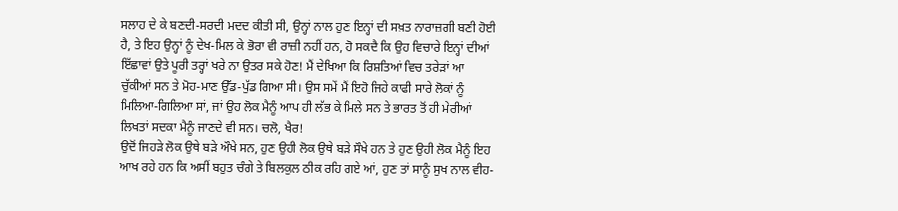ਸਲਾਹ ਦੇ ਕੇ ਬਣਦੀ-ਸਰਦੀ ਮਦਦ ਕੀਤੀ ਸੀ, ਉਨ੍ਹਾਂ ਨਾਲ ਹੁਣ ਇਨ੍ਹਾਂ ਦੀ ਸਖ਼ਤ ਨਾਰਾਜ਼ਗੀ ਬਣੀ ਹੋਈ ਹੈ, ਤੇ ਇਹ ਉਨ੍ਹਾਂ ਨੂੰ ਦੇਖ-ਮਿਲ ਕੇ ਭੋਰਾ ਵੀ ਰਾਜ਼ੀ ਨਹੀਂ ਹਨ, ਹੋ ਸਕਦੈ ਕਿ ਉਹ ਵਿਚਾਰੇ ਇਨ੍ਹਾਂ ਦੀਆਂ ਇੱਛਾਵਾਂ ਉਤੇ ਪੂਰੀ ਤਰ੍ਹਾਂ ਖਰੇ ਨਾ ਉਤਰ ਸਕੇ ਹੋਣ! ਮੈਂ ਦੇਖਿਆ ਕਿ ਰਿਸ਼ਤਿਆਂ ਵਿਚ ਤਰੇੜਾਂ ਆ ਚੁੱਕੀਆਂ ਸਨ ਤੇ ਮੋਹ-ਮਾਣ ਉੱਡ-ਪੁੱਡ ਗਿਆ ਸੀ। ਉਸ ਸਮੇਂ ਮੈਂ ਇਹੋ ਜਿਹੇ ਕਾਫੀ ਸਾਰੇ ਲੋਕਾਂ ਨੂੰ ਮਿਲਿਆ-ਗਿਲਿਆ ਸਾਂ, ਜਾਂ ਉਹ ਲੋਕ ਮੈਨੂੰ ਆਪ ਹੀ ਲੱਭ ਕੇ ਮਿਲੇ ਸਨ ਤੇ ਭਾਰਤ ਤੋਂ ਹੀ ਮੇਰੀਆਂ ਲਿਖਤਾਂ ਸਦਕਾ ਮੈਨੂੰ ਜਾਣਦੇ ਵੀ ਸਨ। ਚਲੋ, ਖੈਰ!
ਉਦੋਂ ਜਿਹੜੇ ਲੋਕ ਉਥੇ ਬੜੇ ਔਖੇ ਸਨ, ਹੁਣ ਉਹੀ ਲੋਕ ਉਥੇ ਬੜੇ ਸੌਖੇ ਹਨ ਤੇ ਹੁਣ ਉਹੀ ਲੋਕ ਮੈਨੂੰ ਇਹ ਆਖ ਰਹੇ ਹਨ ਕਿ ਅਸੀਂ ਬਹੁਤ ਚੰਗੇ ਤੇ ਬਿਲਕੁਲ ਠੀਕ ਰਹਿ ਗਏ ਆਂ, ਹੁਣ ਤਾਂ ਸਾਨੂੰ ਸੁਖ ਨਾਲ ਵੀਹ-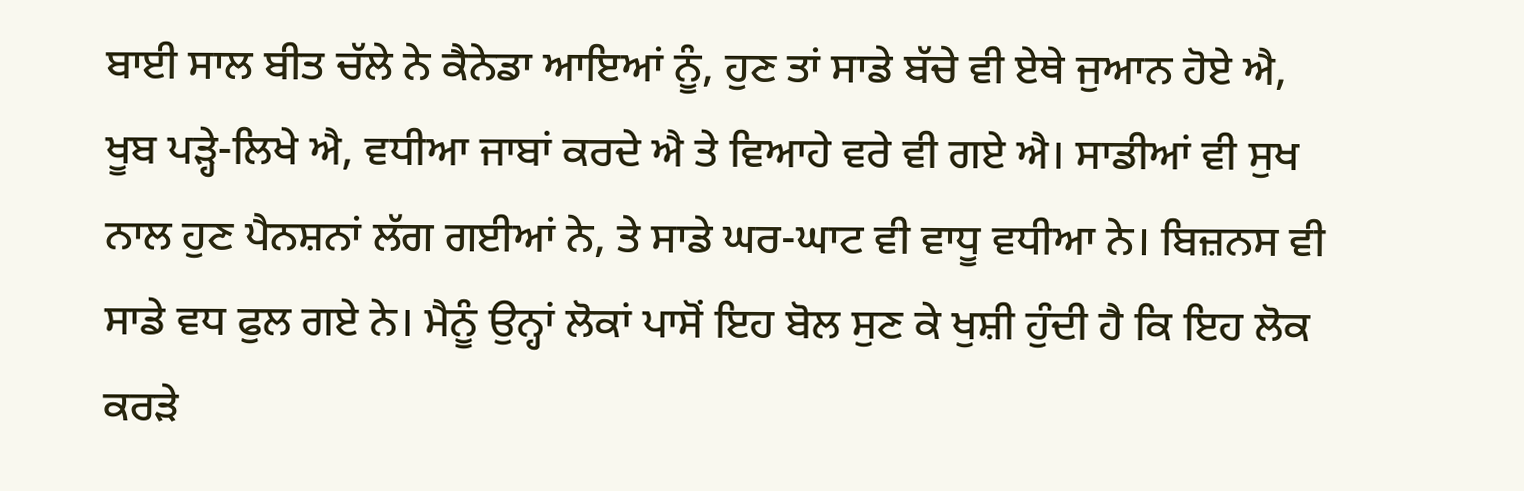ਬਾਈ ਸਾਲ ਬੀਤ ਚੱਲੇ ਨੇ ਕੈਨੇਡਾ ਆਇਆਂ ਨੂੰ, ਹੁਣ ਤਾਂ ਸਾਡੇ ਬੱਚੇ ਵੀ ਏਥੇ ਜੁਆਨ ਹੋਏ ਐ, ਖੂਬ ਪੜ੍ਹੇ-ਲਿਖੇ ਐ, ਵਧੀਆ ਜਾਬਾਂ ਕਰਦੇ ਐ ਤੇ ਵਿਆਹੇ ਵਰੇ ਵੀ ਗਏ ਐ। ਸਾਡੀਆਂ ਵੀ ਸੁਖ ਨਾਲ ਹੁਣ ਪੈਨਸ਼ਨਾਂ ਲੱਗ ਗਈਆਂ ਨੇ, ਤੇ ਸਾਡੇ ਘਰ-ਘਾਟ ਵੀ ਵਾਧੂ ਵਧੀਆ ਨੇ। ਬਿਜ਼ਨਸ ਵੀ ਸਾਡੇ ਵਧ ਫੁਲ ਗਏ ਨੇ। ਮੈਨੂੰ ਉਨ੍ਹਾਂ ਲੋਕਾਂ ਪਾਸੋਂ ਇਹ ਬੋਲ ਸੁਣ ਕੇ ਖੁਸ਼ੀ ਹੁੰਦੀ ਹੈ ਕਿ ਇਹ ਲੋਕ ਕਰੜੇ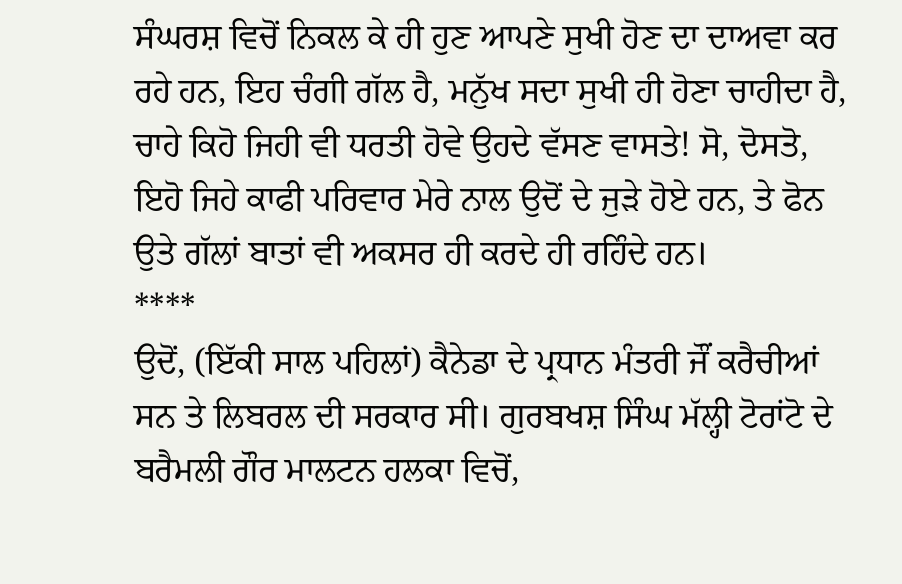ਸੰਘਰਸ਼ ਵਿਚੋਂ ਨਿਕਲ ਕੇ ਹੀ ਹੁਣ ਆਪਣੇ ਸੁਖੀ ਹੋਣ ਦਾ ਦਾਅਵਾ ਕਰ ਰਹੇ ਹਨ, ਇਹ ਚੰਗੀ ਗੱਲ ਹੈ, ਮਨੁੱਖ ਸਦਾ ਸੁਖੀ ਹੀ ਹੋਣਾ ਚਾਹੀਦਾ ਹੈ, ਚਾਹੇ ਕਿਹੋ ਜਿਹੀ ਵੀ ਧਰਤੀ ਹੋਵੇ ਉਹਦੇ ਵੱਸਣ ਵਾਸਤੇ! ਸੋ, ਦੋਸਤੋ, ਇਹੋ ਜਿਹੇ ਕਾਫੀ ਪਰਿਵਾਰ ਮੇਰੇ ਨਾਲ ਉਦੋਂ ਦੇ ਜੁੜੇ ਹੋਏ ਹਨ, ਤੇ ਫੋਨ ਉਤੇ ਗੱਲਾਂ ਬਾਤਾਂ ਵੀ ਅਕਸਰ ਹੀ ਕਰਦੇ ਹੀ ਰਹਿੰਦੇ ਹਨ।
****
ਉਦੋਂ, (ਇੱਕੀ ਸਾਲ ਪਹਿਲਾਂ) ਕੈਨੇਡਾ ਦੇ ਪ੍ਰਧਾਨ ਮੰਤਰੀ ਜੌਂ ਕਰੈਚੀਆਂ ਸਨ ਤੇ ਲਿਬਰਲ ਦੀ ਸਰਕਾਰ ਸੀ। ਗੁਰਬਖਸ਼ ਸਿੰਘ ਮੱਲ੍ਹੀ ਟੋਰਾਂਟੋ ਦੇ ਬਰੈਮਲੀ ਗੌਰ ਮਾਲਟਨ ਹਲਕਾ ਵਿਚੋਂ,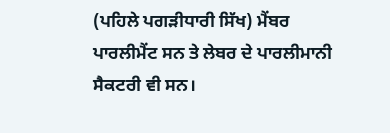(ਪਹਿਲੇ ਪਗੜੀਧਾਰੀ ਸਿੱਖ) ਮੈਂਬਰ ਪਾਰਲੀਮੈਂਟ ਸਨ ਤੇ ਲੇਬਰ ਦੇ ਪਾਰਲੀਮਾਨੀ ਸੈਕਟਰੀ ਵੀ ਸਨ।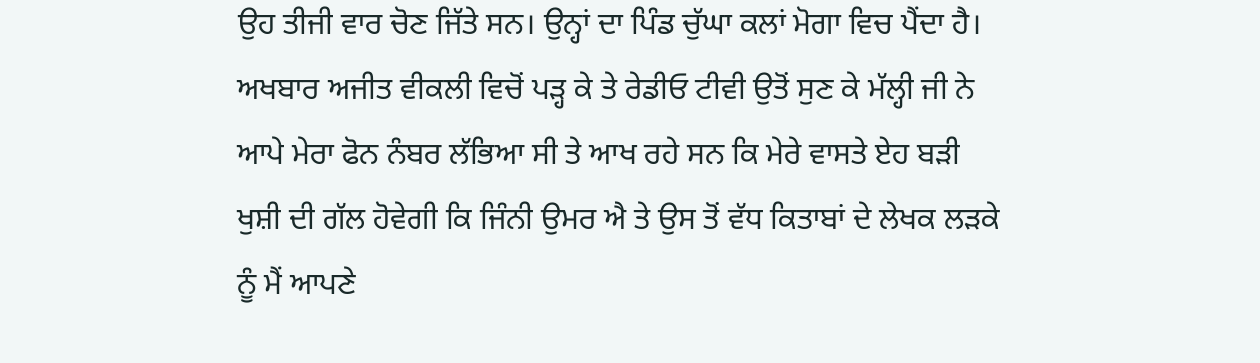ਉਹ ਤੀਜੀ ਵਾਰ ਚੋਣ ਜਿੱਤੇ ਸਨ। ਉਨ੍ਹਾਂ ਦਾ ਪਿੰਡ ਚੁੱਘਾ ਕਲਾਂ ਮੋਗਾ ਵਿਚ ਪੈਂਦਾ ਹੈ। ਅਖਬਾਰ ਅਜੀਤ ਵੀਕਲੀ ਵਿਚੋਂ ਪੜ੍ਹ ਕੇ ਤੇ ਰੇਡੀਓ ਟੀਵੀ ਉਤੋਂ ਸੁਣ ਕੇ ਮੱਲ੍ਹੀ ਜੀ ਨੇ ਆਪੇ ਮੇਰਾ ਫੋਨ ਨੰਬਰ ਲੱਭਿਆ ਸੀ ਤੇ ਆਖ ਰਹੇ ਸਨ ਕਿ ਮੇਰੇ ਵਾਸਤੇ ਏਹ ਬੜੀ ਖੁਸ਼ੀ ਦੀ ਗੱਲ ਹੋਵੇਗੀ ਕਿ ਜਿੰਨੀ ਉਮਰ ਐ ਤੇ ਉਸ ਤੋਂ ਵੱਧ ਕਿਤਾਬਾਂ ਦੇ ਲੇਖਕ ਲੜਕੇ ਨੂੰ ਮੈਂ ਆਪਣੇ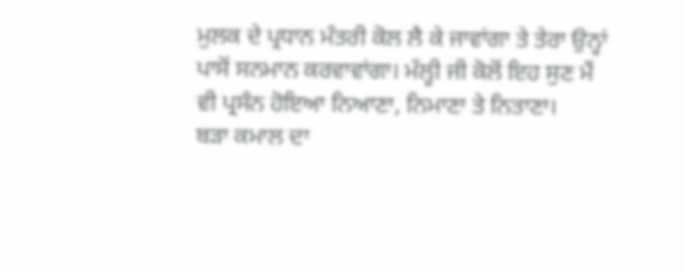ਮੁਲਕ ਦੇ ਪ੍ਰਧਾਨ ਮੰਤਰੀ ਕੋਲ ਲੈ ਕੇ ਜਾਵਾਂਗਾ ਤੇ ਤੇਰਾ ਉਨ੍ਹਾਂ ਪਾਸੋਂ ਸਨਮਾਨ ਕਰਵਾਵਾਂਗਾ। ਮੱਲ੍ਹੀ ਜੀ ਕੋਲੋਂ ਇਹ ਸੁਣ ਮੈਂ ਵੀ ਪ੍ਰਸੰਨ ਹੋਇਆ ਨਿਆਣਾ, ਨਿਮਾਣਾ ਤੇ ਨਿਤਾਣਾ।
ਬੜਾ ਕਮਾਲ ਦਾ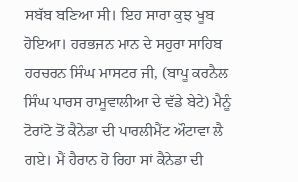ਸਬੱਬ ਬਣਿਆ ਸੀ। ਇਹ ਸਾਰਾ ਕੁਝ ਖੂਬ ਹੋਇਆ। ਹਰਭਜਨ ਮਾਨ ਦੇ ਸਹੁਰਾ ਸਾਹਿਬ ਹਰਚਰਨ ਸਿੰਘ ਮਾਸਟਰ ਜੀ, (ਬਾਪੂ ਕਰਨੈਲ ਸਿੰਘ ਪਾਰਸ ਰਾਮੂਵਾਲੀਆ ਦੇ ਵੱਡੇ ਬੇਟੇ) ਮੈਨੂੰ ਟੋਰਾਂਟੋ ਤੋਂ ਕੈਨੇਡਾ ਦੀ ਪਾਰਲੀਮੈਂਟ ਔਟਾਵਾ ਲੈ ਗਏ। ਮੈਂ ਹੈਰਾਨ ਹੋ ਰਿਹਾ ਸਾਂ ਕੈਨੇਡਾ ਦੀ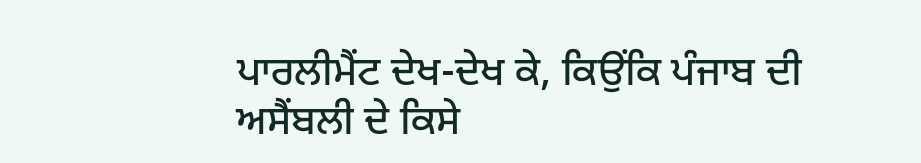ਪਾਰਲੀਮੈਂਟ ਦੇਖ-ਦੇਖ ਕੇ, ਕਿਉਂਕਿ ਪੰਜਾਬ ਦੀ ਅਸੈਂਬਲੀ ਦੇ ਕਿਸੇ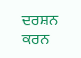ਦਰਸ਼ਨ ਕਰਨ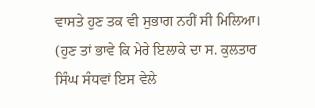ਵਾਸਤੇ ਹੁਣ ਤਕ ਵੀ ਸੁਭਾਗ ਨਹੀਂ ਸੀ ਮਿਲਿਆ। (ਹੁਣ ਤਾਂ ਭਾਵੇ ਕਿ ਮੇਰੇ ਇਲਾਕੇ ਦਾ ਸ. ਕੁਲਤਾਰ ਸਿੰਘ ਸੰਧਵਾਂ ਇਸ ਵੇਲੇ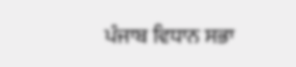ਪੰਜਾਬ ਵਿਧਾਨ ਸਭਾ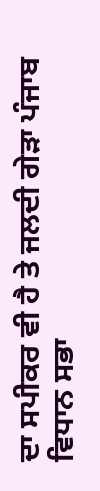ਦਾ ਸਪੀਕਰ ਵੀ ਹੈ ਤੇ ਜਲਦੀ ਗੇੜਾ ਪੰਜਾਬ ਵਿਧਾਨ ਸਭਾ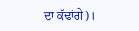ਦਾ ਕੱਢਾਂਗੇ)।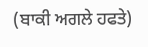(ਬਾਕੀ ਅਗਲੇ ਹਫਤੇ)